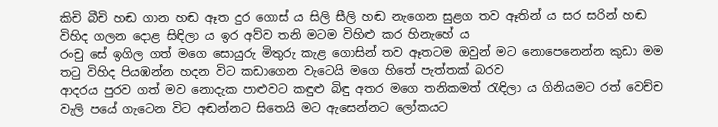කිචි බීචි හඬ ගාන හඬ ඈත දුර ගොස් ය සිලි සීලි හඬ නැගෙන සුළග තව ඈතින් ය සර සරින් හඬ විහිද ගලන දොළ සිඳිලා ය ඉර අව්ව තනි මටම විහිළු කර හිනැහේ ය
රංචු සේ ඉගිල ගත් මගෙ සොයුරු මිතුරු කැළ ගොසින් තව ඈතටම ඔවුන් මට නොපෙනෙන්න කුඩා මම තටු විහිද පියඹන්න හදන විට කඩාගෙන වැටෙයි මගෙ හිතේ පැත්තක් බරව
ආදරය පුරව ගත් මව නොදැක පාළුවට කඳුළු බිඳු අතර මගෙ තනිකමත් රැඳිලා ය ගිනියමට රත් වෙච්ච වැලි පයේ ගැටෙන විට අඬන්නට සිතෙයි මට ඇසෙන්නට ලෝකයට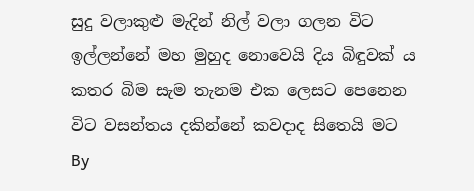සුදු වලාකුළු මැදින් නිල් වලා ගලන විට ඉල්ලන්නේ මහ මුහුද නොවෙයි දිය බිඳුවක් ය කතර බිම සැම තැනම එක ලෙසට පෙනෙන විට වසන්තය දකින්නේ කවදාද සිතෙයි මට
By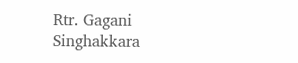Rtr. Gagani Singhakkara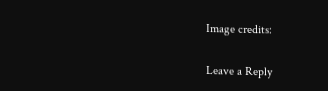Image credits:

Leave a Reply